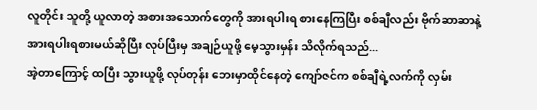လူတိုင်း သူတို့ ယူလာတဲ့ အစားအသောက်တွေကို အားရပါးရ စားနေကြပြီး စစ်ချီလည်း ဗိုက်ဆာဆာနဲ့ အားရပါးရစားမယ်ဆိုပြီး လုပ်ပြီးမှ အချဉ်ယူဖို့ မေ့သွားမှန်း သိလိုက်ရသည်...
အဲ့တာကြောင့် ထပြီး သွားယူဖို့ လုပ်တုန်း ဘေးမှာထိုင်နေတဲ့ ကျော်ဇင်က စစ်ချီရဲ့လက်ကို လှမ်း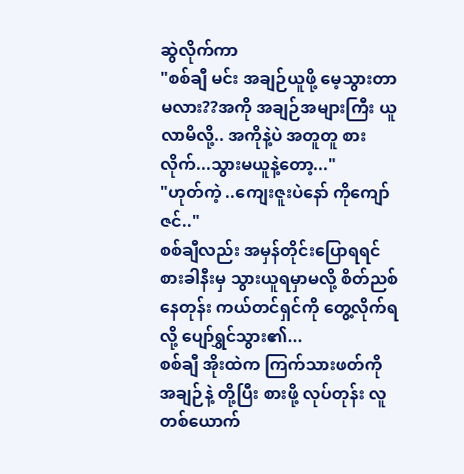ဆွဲလိုက်ကာ
"စစ်ချီ မင်း အချဉ်ယူဖို့ မေ့သွားတာမလား??အကို အချဉ်အများကြီး ယူလာမိလို့.. အကိုနဲ့ပဲ အတူတူ စားလိုက်...သွားမယူနဲ့တော့..."
"ဟုတ်ကဲ့ ..ကျေးဇူးပဲနော် ကိုကျော်ဇင်.."
စစ်ချီလည်း အမှန်တိုင်းပြောရရင် စားခါနီးမှ သွားယူရမှာမလို့ စိတ်ညစ်နေတုန်း ကယ်တင်ရှင်ကို တွေ့လိုက်ရလို့ ပျော်ရွှင်သွား၏...
စစ်ချီ အိုးထဲက ကြက်သားဖတ်ကို အချဉ်နဲ့ တို့ပြီး စားဖို့ လုပ်တုန်း လူတစ်ယောက်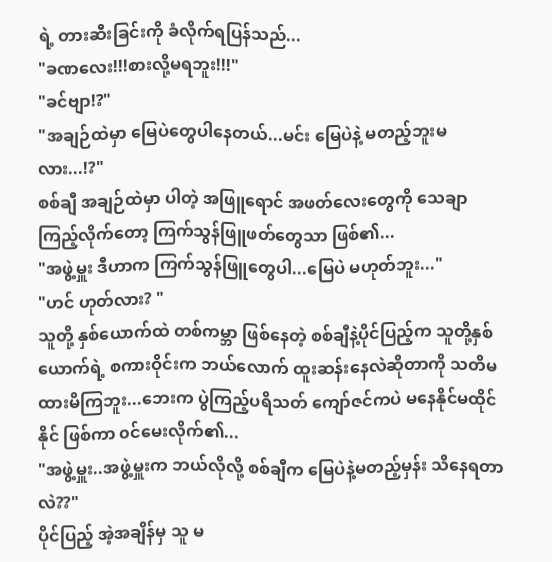ရဲ့ တားဆီးခြင်းကို ခံလိုက်ရပြန်သည်...
"ခဏလေး!!!စားလို့မရဘူး!!!"
"ခင်ဗျာ!?"
"အချဉ်ထဲမှာ မြေပဲတွေပါနေတယ်...မင်း မြေပဲနဲ့ မတည့်ဘူးမလား...!?"
စစ်ချီ အချဉ်ထဲမှာ ပါတဲ့ အဖြူရောင် အဖတ်လေးတွေကို သေချာ ကြည့်လိုက်တော့ ကြက်သွန်ဖြူဖတ်တွေသာ ဖြစ်၏...
"အဖွဲ့မှူး ဒီဟာက ကြက်သွန်ဖြူတွေပါ...မြေပဲ မဟုတ်ဘူး..."
"ဟင် ဟုတ်လား? "
သူတို့ နှစ်ယောက်ထဲ တစ်ကမ္ဘာ ဖြစ်နေတဲ့ စစ်ချီနဲ့ပိုင်ပြည့်က သူတို့နှစ်ယောက်ရဲ့ စကားဝိုင်းက ဘယ်လောက် ထူးဆန်းနေလဲဆိုတာကို သတိမထားမိကြဘူး...ဘေးက ပွဲကြည့်ပရိသတ် ကျော်ဇင်ကပဲ မနေနိုင်မထိုင်နိုင် ဖြစ်ကာ ၀င်မေးလိုက်၏...
"အဖွဲ့မှူး..အဖွဲ့မှူးက ဘယ်လိုလို့ စစ်ချီက မြေပဲနဲ့မတည့်မှန်း သိနေရတာလဲ??"
ပိုင်ပြည့် အဲ့အချိန်မှ သူ မ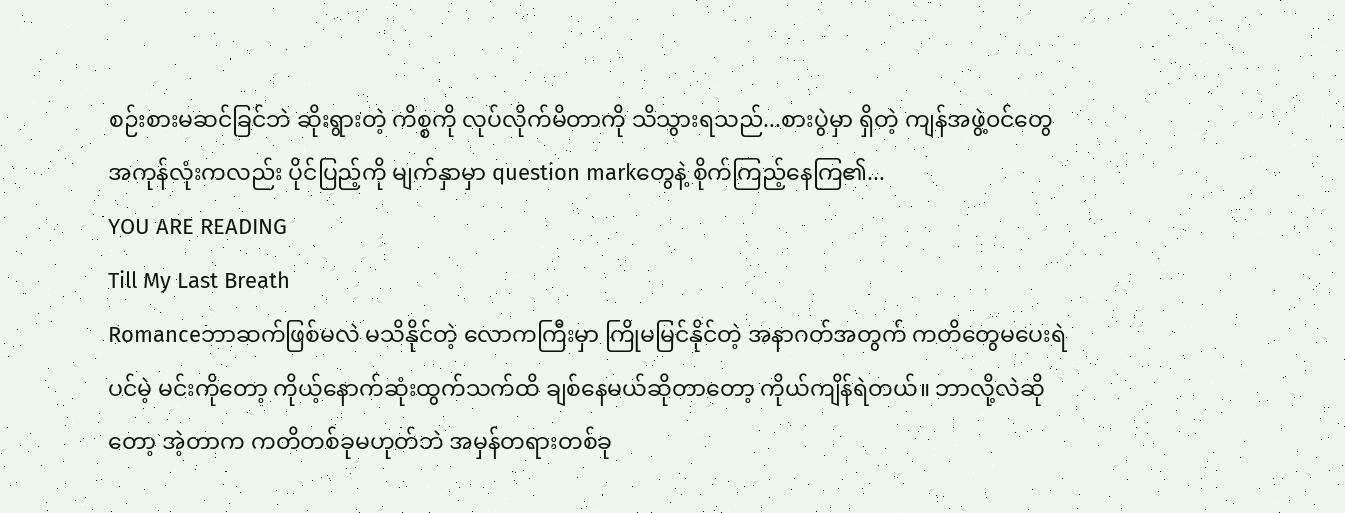စဉ်းစားမဆင်ခြင်ဘဲ ဆိုးရွားတဲ့ ကိစ္စကို လုပ်လိုက်မိတာကို သိသွားရသည်...စားပွဲမှာ ရှိတဲ့ ကျန်အဖွဲ့၀င်တွေ အကုန်လုံးကလည်း ပိုင်ပြည့်ကို မျက်နှာမှာ question markတွေနဲ့ စိုက်ကြည့်နေကြ၏...
YOU ARE READING
Till My Last Breath
Romanceဘာဆက်ဖြစ်မလဲ မသိနိုင်တဲ့ လောကကြီးမှာ ကြိုမမြင်နိုင်တဲ့ အနာဂတ်အတွက် ကတိတွေမပေးရဲပင်မဲ့ မင်းကိုတော့ ကိုယ့်နောက်ဆုံးထွက်သက်ထိ ချစ်နေမယ်ဆိုတာတော့ ကိုယ်ကျိန်ရဲတယ်။ ဘာလို့လဲဆိုတော့ အဲ့တာက ကတိတစ်ခုမဟုတ်ဘဲ အမှန်တရားတစ်ခု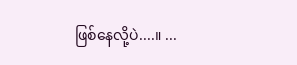ဖြစ်နေလို့ပဲ....။ ...